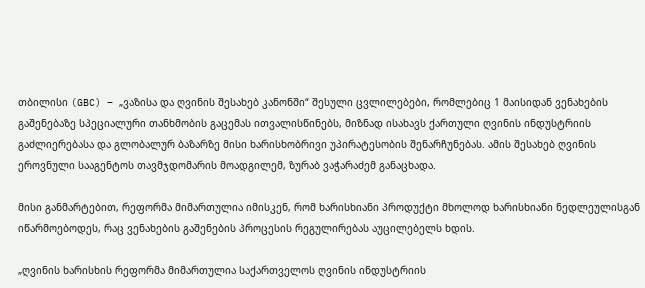თბილისი (GBC) – „ვაზისა და ღვინის შესახებ კანონში“ შესული ცვლილებები, რომლებიც 1 მაისიდან ვენახების გაშენებაზე სპეციალური თანხმობის გაცემას ითვალისწინებს, მიზნად ისახავს ქართული ღვინის ინდუსტრიის გაძლიერებასა და გლობალურ ბაზარზე მისი ხარისხობრივი უპირატესობის შენარჩუნებას. ამის შესახებ ღვინის ეროვნული სააგენტოს თავმჯდომარის მოადგილემ, ზურაბ ვაჭარაძემ განაცხადა.

მისი განმარტებით, რეფორმა მიმართულია იმისკენ, რომ ხარისხიანი პროდუქტი მხოლოდ ხარისხიანი ნედლეულისგან იწარმოებოდეს, რაც ვენახების გაშენების პროცესის რეგულირებას აუცილებელს ხდის.

„ღვინის ხარისხის რეფორმა მიმართულია საქართველოს ღვინის ინდუსტრიის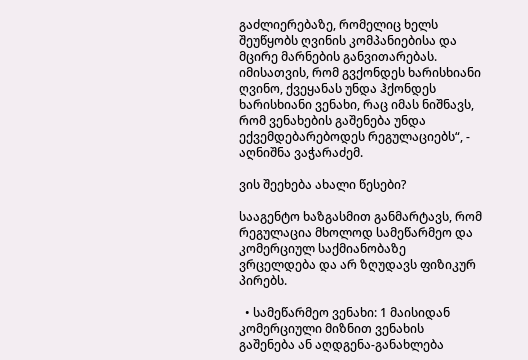გაძლიერებაზე, რომელიც ხელს შეუწყობს ღვინის კომპანიებისა და მცირე მარნების განვითარებას. იმისათვის, რომ გვქონდეს ხარისხიანი ღვინო, ქვეყანას უნდა ჰქონდეს ხარისხიანი ვენახი, რაც იმას ნიშნავს, რომ ვენახების გაშენება უნდა ექვემდებარებოდეს რეგულაციებს“, - აღნიშნა ვაჭარაძემ.

ვის შეეხება ახალი წესები?

სააგენტო ხაზგასმით განმარტავს, რომ რეგულაცია მხოლოდ სამეწარმეო და კომერციულ საქმიანობაზე ვრცელდება და არ ზღუდავს ფიზიკურ პირებს.

  • სამეწარმეო ვენახი: 1 მაისიდან კომერციული მიზნით ვენახის გაშენება ან აღდგენა-განახლება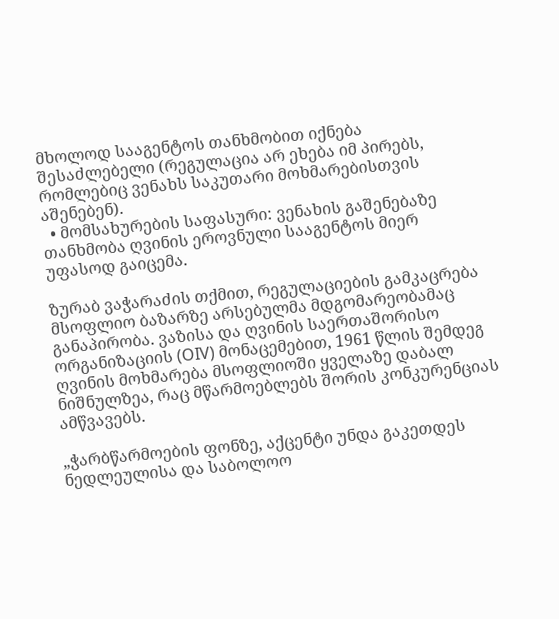მხოლოდ სააგენტოს თანხმობით იქნება შესაძლებელი (რეგულაცია არ ეხება იმ პირებს, რომლებიც ვენახს საკუთარი მოხმარებისთვის აშენებენ).
  • მომსახურების საფასური: ვენახის გაშენებაზე თანხმობა ღვინის ეროვნული სააგენტოს მიერ უფასოდ გაიცემა.

ზურაბ ვაჭარაძის თქმით, რეგულაციების გამკაცრება მსოფლიო ბაზარზე არსებულმა მდგომარეობამაც განაპირობა. ვაზისა და ღვინის საერთაშორისო ორგანიზაციის (OIV) მონაცემებით, 1961 წლის შემდეგ ღვინის მოხმარება მსოფლიოში ყველაზე დაბალ ნიშნულზეა, რაც მწარმოებლებს შორის კონკურენციას ამწვავებს.

„ჭარბწარმოების ფონზე, აქცენტი უნდა გაკეთდეს ნედლეულისა და საბოლოო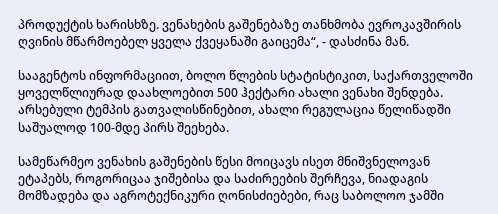პროდუქტის ხარისხზე. ვენახების გაშენებაზე თანხმობა ევროკავშირის ღვინის მწარმოებელ ყველა ქვეყანაში გაიცემა“, - დასძინა მან.

სააგენტოს ინფორმაციით, ბოლო წლების სტატისტიკით, საქართველოში ყოველწლიურად დაახლოებით 500 ჰექტარი ახალი ვენახი შენდება. არსებული ტემპის გათვალისწინებით, ახალი რეგულაცია წელიწადში საშუალოდ 100-მდე პირს შეეხება.

სამეწარმეო ვენახის გაშენების წესი მოიცავს ისეთ მნიშვნელოვან ეტაპებს, როგორიცაა ჯიშებისა და საძირეების შერჩევა, ნიადაგის მომზადება და აგროტექნიკური ღონისძიებები, რაც საბოლოო ჯამში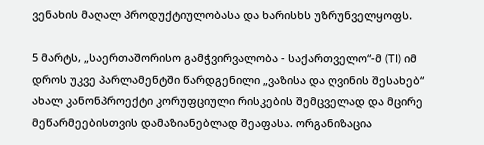ვენახის მაღალ პროდუქტიულობასა და ხარისხს უზრუნველყოფს.

5 მარტს, „საერთაშორისო გამჭვირვალობა - საქართველო“-მ (TI) იმ დროს უკვე პარლამენტში წარდგენილი „ვაზისა და ღვინის შესახებ“ ახალ კანონპროექტი კორუფციული რისკების შემცველად და მცირე მეწარმეებისთვის დამაზიანებლად შეაფასა. ორგანიზაცია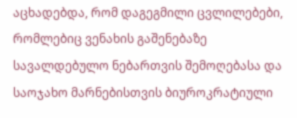აცხადებდა, რომ დაგეგმილი ცვლილებები, რომლებიც ვენახის გაშენებაზე სავალდებულო ნებართვის შემოღებასა და საოჯახო მარნებისთვის ბიუროკრატიული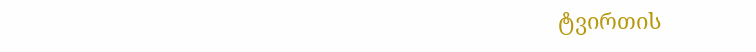ტვირთის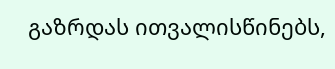გაზრდას ითვალისწინებს,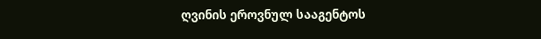ღვინის ეროვნულ სააგენტოს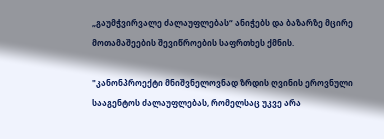„გაუმჭვირვალე ძალაუფლებას“ ანიჭებს და ბაზარზე მცირე მოთამაშეების შევიწროების საფრთხეს ქმნის.

"კანონპროექტი მნიშვნელოვნად ზრდის ღვინის ეროვნული სააგენტოს ძალაუფლებას, რომელსაც უკვე არა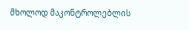მხოლოდ მაკონტროლებლის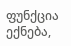ფუნქცია ექნება,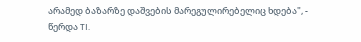არამედ ბაზარზე დაშვების მარეგულირებელიც ხდება", - წერდა TI.